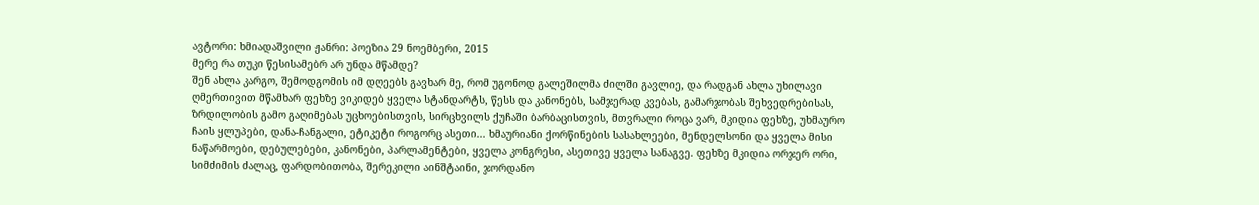ავტორი: ხმიადაშვილი ჟანრი: პოეზია 29 ნოემბერი, 2015
მერე რა თუკი წესისამებრ არ უნდა მწამდე?
შენ ახლა კარგო, შემოდგომის იმ დღეებს გავხარ მე, რომ უგონოდ გალეშილმა ძილში გავლიე, და რადგან ახლა უხილავი ღმერთივით მწამხარ ფეხზე ვიკიდებ ყველა სტანდარტს, წესს და კანონებს, სამჯერად კვებას, გამარჯობას შეხვედრებისას, ზრდილობის გამო გაღიმებას უცხოებისთვის, სირცხვილს ქუჩაში ბარბაცისთვის, მთვრალი როცა ვარ, მკიდია ფეხზე, უხმაურო ჩაის ყლუპები, დანა-ჩანგალი, ეტიკეტი როგორც ასეთი... ხმაურიანი ქორწინების სასახლეები, მენდელსონი და ყველა მისი ნაწარმოები, დებულებები, კანონები, პარლამენტები, ყველა კონგრესი, ასეთივე ყველა სანაგვე. ფეხზე მკიდია ორჯერ ორი, სიმძიმის ძალაც, ფარდობითობა, შერეკილი აინშტაინი, ჯორდანო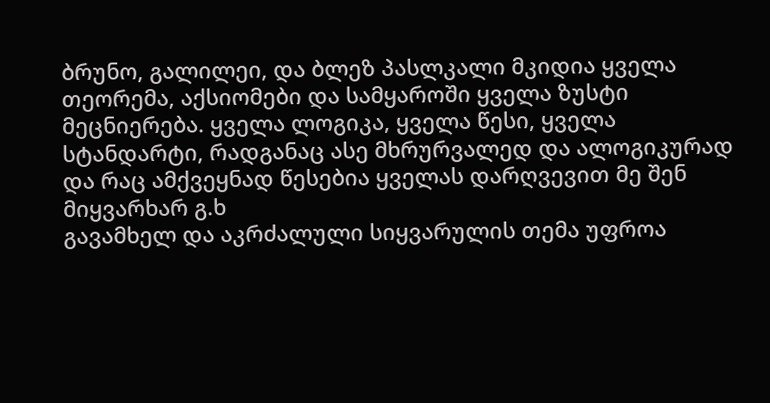ბრუნო, გალილეი, და ბლეზ პასლკალი მკიდია ყველა თეორემა, აქსიომები და სამყაროში ყველა ზუსტი მეცნიერება. ყველა ლოგიკა, ყველა წესი, ყველა სტანდარტი, რადგანაც ასე მხრურვალედ და ალოგიკურად და რაც ამქვეყნად წესებია ყველას დარღვევით მე შენ მიყვარხარ გ.ხ
გავამხელ და აკრძალული სიყვარულის თემა უფროა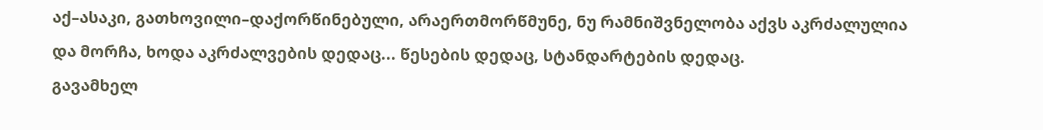აქ–ასაკი, გათხოვილი–დაქორწინებული, არაერთმორწმუნე, ნუ რამნიშვნელობა აქვს აკრძალულია და მორჩა, ხოდა აკრძალვების დედაც... წესების დედაც, სტანდარტების დედაც.
გავამხელ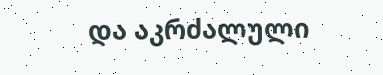და აკრძალული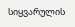სიყვარულის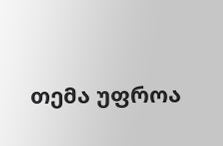თემა უფროა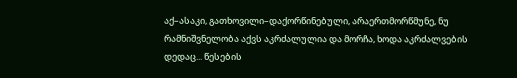აქ–ასაკი, გათხოვილი–დაქორწინებული, არაერთმორწმუნე, ნუ რამნიშვნელობა აქვს აკრძალულია და მორჩა, ხოდა აკრძალვების დედაც... წესების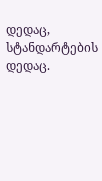დედაც, სტანდარტების დედაც.